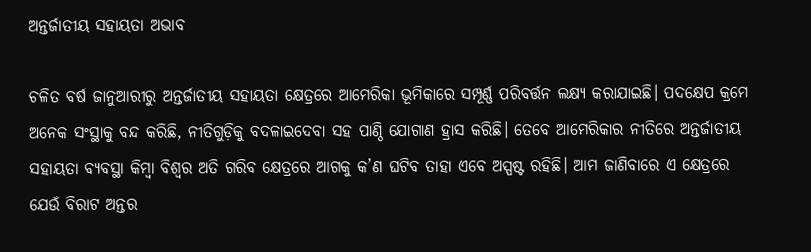ଅନ୍ତର୍ଜାତୀୟ ସହାୟତା ଅଭାବ

ଚଳିତ ବର୍ଷ ଜାନୁଆରୀରୁ ଅନ୍ତର୍ଜାତୀୟ ସହାୟତା କ୍ଷେତ୍ରରେ ଆମେରିକା ଭୂମିକାରେ ସମ୍ପୂର୍ଣ୍ଣ ପରିବର୍ତ୍ତନ ଲକ୍ଷ୍ୟ କରାଯାଇଛି। ପଦକ୍ଷେପ କ୍ରମେ ଅନେକ ସଂସ୍ଥାକୁ ବନ୍ଦ କରିଛି, ନୀତିଗୁଡ଼ିକୁ ବଦଳାଇଦେବା ସହ ପାଣ୍ଠି ଯୋଗାଣ ହ୍ରାସ କରିଛି। ତେବେ ଆମେରିକାର ନୀତିରେ ଅନ୍ତର୍ଜାତୀୟ ସହାୟତା ବ୍ୟବସ୍ଥା କିମ୍ବା ବିଶ୍ୱର ଅତି ଗରିବ କ୍ଷେତ୍ରରେ ଆଗକୁ କ’ଣ ଘଟିବ ତାହା ଏବେ ଅସ୍ପଷ୍ଟ ରହିଛି। ଆମ ଜାଣିବାରେ ଏ କ୍ଷେତ୍ରରେ ଯେଉଁ ବିରାଟ ଅନ୍ତର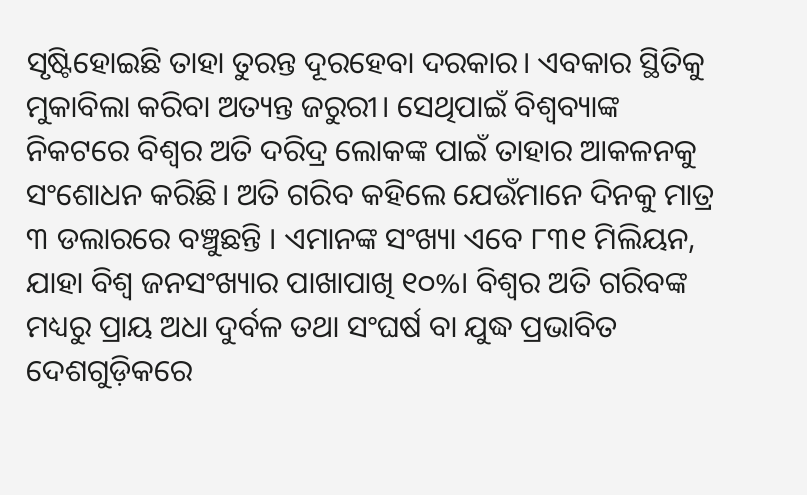ସୃଷ୍ଟିହୋଇଛି ତାହା ତୁରନ୍ତ ଦୂରହେବା ଦରକାର। ଏବକାର ସ୍ଥିତିକୁ ମୁକାବିଲା କରିବା ଅତ୍ୟନ୍ତ ଜରୁରୀ। ସେଥିପାଇଁ ବିଶ୍ୱବ୍ୟାଙ୍କ ନିକଟରେ ବିଶ୍ୱର ଅତି ଦରିଦ୍ର ଲୋକଙ୍କ ପାଇଁ ତାହାର ଆକଳନକୁ ସଂଶୋଧନ କରିଛି। ଅତି ଗରିବ କହିଲେ ଯେଉଁମାନେ ଦିନକୁ ମାତ୍ର ୩ ଡଲାରରେ ବଞ୍ଚୁଛନ୍ତି । ଏମାନଙ୍କ ସଂଖ୍ୟା ଏବେ ୮୩୧ ମିଲିୟନ, ଯାହା ବିଶ୍ୱ ଜନସଂଖ୍ୟାର ପାଖାପାଖି ୧୦%। ବିଶ୍ୱର ଅତି ଗରିବଙ୍କ ମଧ୍ୟରୁ ପ୍ରାୟ ଅଧା ଦୁର୍ବଳ ତଥା ସଂଘର୍ଷ ବା ଯୁଦ୍ଧ ପ୍ରଭାବିତ ଦେଶଗୁଡ଼ିକରେ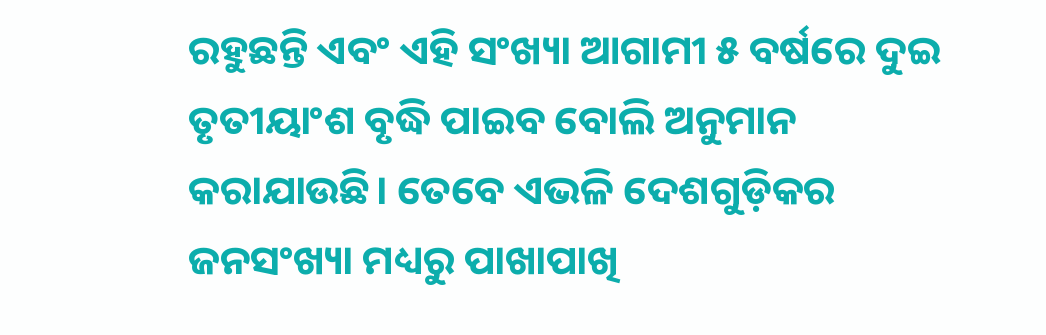ରହୁଛନ୍ତି ଏବଂ ଏହି ସଂଖ୍ୟା ଆଗାମୀ ୫ ବର୍ଷରେ ଦୁଇ ତୃତୀୟାଂଶ ବୃଦ୍ଧି ପାଇବ ବୋଲି ଅନୁମାନ କରାଯାଉଛି। ତେବେ ଏଭଳି ଦେଶଗୁଡ଼ିକର ଜନସଂଖ୍ୟା ମଧ୍ୟରୁ ପାଖାପାଖି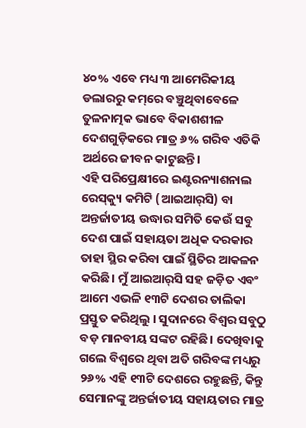୪୦% ଏବେ ମଧ୍ୟ ୩ ଆମେରିକୀୟ ଡଲାରରୁ କମ୍‌ରେ ବଞ୍ଚୁଥିବାବେଳେ ତୁଳନାତ୍ମକ ଭାବେ ବିକାଶଶୀଳ ଦେଶଗୁଡ଼ିକରେ ମାତ୍ର ୬% ଗରିବ ଏତିକି ଅର୍ଥରେ ଜୀବନ କାଟୁଛନ୍ତି।
ଏହି ପରିପ୍ରେକ୍ଷୀରେ ଇଣ୍ଟରନ୍ୟାଶନାଲ ରେସ୍‌କ୍ୟୁ କମିଟି (ଆଇଆର୍‌ସି) ବା ଅନ୍ତର୍ଜାତୀୟ ଉଦ୍ଧାର ସମିତି କେଉଁ ସବୁ ଦେଶ ପାଇଁ ସହାୟତା ଅଧିକ ଦରକାର ତାହା ସ୍ଥିର କରିବା ପାଇଁ ସ୍ଥିତିର ଆକଳନ କରିଛି। ମୁଁ ଆଇଆର୍‌ସି ସହ ଜଡ଼ିତ ଏବଂ ଆମେ ଏଭଳି ୧୩ଟି ଦେଶର ତାଲିକା ପ୍ରସ୍ତୁତ କରିଥିଲୁ । ସୁଦାନରେ ବିଶ୍ୱର ସବୁଠୁ ବଡ଼ ମାନବୀୟ ସଙ୍କଟ ରହିଛି। ଦେଖିବାକୁ ଗଲେ ବିଶ୍ୱରେ ଥିବା ଅତି ଗରିବଙ୍କ ମଧ୍ୟରୁ ୨୬% ଏହି ୧୩ଟି ଦେଶରେ ରହୁଛନ୍ତି, କିନ୍ତୁ ସେମାନଙ୍କୁ ଅନ୍ତର୍ଜାତୀୟ ସହାୟତାର ମାତ୍ର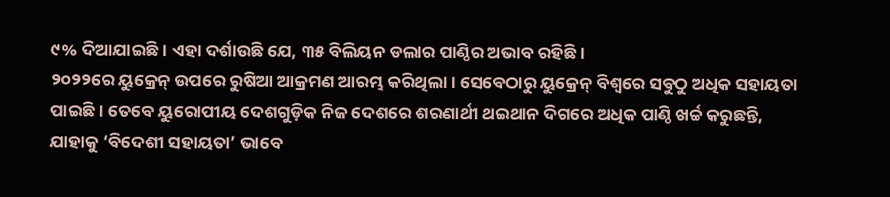୯% ଦିଆଯାଇଛି। ଏହା ଦର୍ଶାଉଛି ଯେ, ୩୫ ବିଲିୟନ ଡଲାର ପାଣ୍ଠିର ଅଭାବ ରହିଛି।
୨୦୨୨ରେ ୟୁକ୍ରେନ୍‌ ଉପରେ ରୁଷିଆ ଆକ୍ରମଣ ଆରମ୍ଭ କରିଥିଲା। ସେବେଠାରୁ ୟୁକ୍ରେନ୍‌ ବିଶ୍ୱରେ ସବୁଠୁ ଅଧିକ ସହାୟତା ପାଇଛି। ତେବେ ୟୁରୋପୀୟ ଦେଶଗୁଡ଼ିକ ନିଜ ଦେଶରେ ଶରଣାର୍ଥୀ ଥଇଥାନ ଦିଗରେ ଅଧିକ ପାଣ୍ଠି ଖର୍ଚ୍ଚ କରୁଛନ୍ତି, ଯାହାକୁ ‘ବିଦେଶୀ ସହାୟତା’ ଭାବେ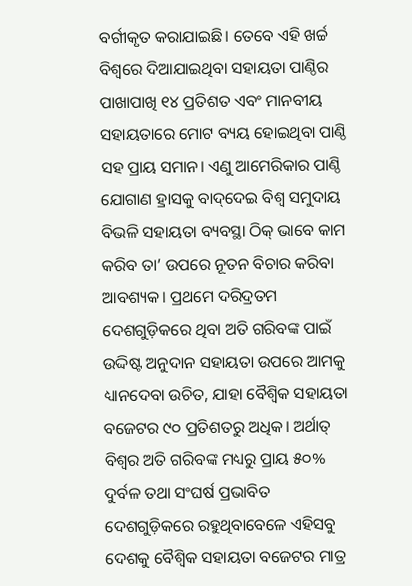ବର୍ଗୀକୃତ କରାଯାଇଛି। ତେବେ ଏହି ଖର୍ଚ୍ଚ ବିଶ୍ୱରେ ଦିଆଯାଇଥିବା ସହାୟତା ପାଣ୍ଠିର ପାଖାପାଖି ୧୪ ପ୍ରତିଶତ ଏବଂ ମାନବୀୟ ସହାୟତାରେ ମୋଟ ବ୍ୟୟ ହୋଇଥିବା ପାଣ୍ଠି ସହ ପ୍ରାୟ ସମାନ। ଏଣୁ ଆମେରିକାର ପାଣ୍ଠି ଯୋଗାଣ ହ୍ରାସକୁ ବାଦ୍‌ଦେଇ ବିଶ୍ୱ ସମୁଦାୟ ବିଭଳି ସହାୟତା ବ୍ୟବସ୍ଥା ଠିକ୍‌ ଭାବେ କାମ କରିବ ତା’ ଉପରେ ନୂତନ ବିଚାର କରିବା ଆବଶ୍ୟକ। ପ୍ରଥମେ ଦରିଦ୍ରତମ ଦେଶଗୁଡ଼ିକରେ ଥିବା ଅତି ଗରିବଙ୍କ ପାଇଁ ଉଦ୍ଦିଷ୍ଟ ଅନୁଦାନ ସହାୟତା ଉପରେ ଆମକୁ ଧ୍ୟାନଦେବା ଉଚିତ, ଯାହା ବୈଶ୍ୱିକ ସହାୟତା ବଜେଟର ୯୦ ପ୍ରତିଶତରୁ ଅଧିକ। ଅର୍ଥାତ୍‌ ବିଶ୍ୱର ଅତି ଗରିବଙ୍କ ମଧ୍ୟରୁ ପ୍ରାୟ ୫୦% ଦୁର୍ବଳ ତଥା ସଂଘର୍ଷ ପ୍ରଭାବିତ ଦେଶଗୁଡ଼ିକରେ ରହୁଥିବାବେଳେ ଏହିସବୁ ଦେଶକୁ ବୈଶ୍ୱିକ ସହାୟତା ବଜେଟର ମାତ୍ର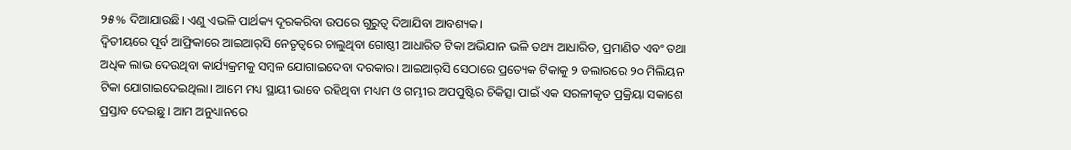୨୫% ଦିଆଯାଉଛି। ଏଣୁ ଏଭଳି ପାର୍ଥକ୍ୟ ଦୂରକରିବା ଉପରେ ଗୁରୁତ୍ୱ ଦିଆଯିବା ଆବଶ୍ୟକ।
ଦ୍ୱିତୀୟରେ ପୂର୍ବ ଆଫ୍ରିକାରେ ଆଇଆର୍‌ସି ନେତୃତ୍ୱରେ ଚାଲୁଥିବା ଗୋଷ୍ଠୀ ଆଧାରିତ ଟିକା ଅଭିଯାନ ଭଳି ତଥ୍ୟ ଆଧାରିତ, ପ୍ରମାଣିତ ଏବଂ ତଥା ଅଧିକ ଲାଭ ଦେଉଥିବା କାର୍ଯ୍ୟକ୍ରମକୁ ସମ୍ବଳ ଯୋଗାଇଦେବା ଦରକାର। ଆଇଆର୍‌ସି ସେଠାରେ ପ୍ରତ୍ୟେକ ଟିକାକୁ ୨ ଡଲାରରେ ୨୦ ମିଲିୟନ ଟିକା ଯୋଗାଇଦେଇଥିଲା। ଆମେ ମଧ୍ୟ ସ୍ଥାୟୀ ଭାବେ ରହିଥିବା ମଧ୍ୟମ ଓ ଗମ୍ଭୀର ଅପପୁଷ୍ଟିର ଚିକିତ୍ସା ପାଇଁ ଏକ ସରଳୀକୃତ ପ୍ରକ୍ରିୟା ସକାଶେ ପ୍ରସ୍ତାବ ଦେଇଛୁ। ଆମ ଅନୁଧ୍ୟାନରେ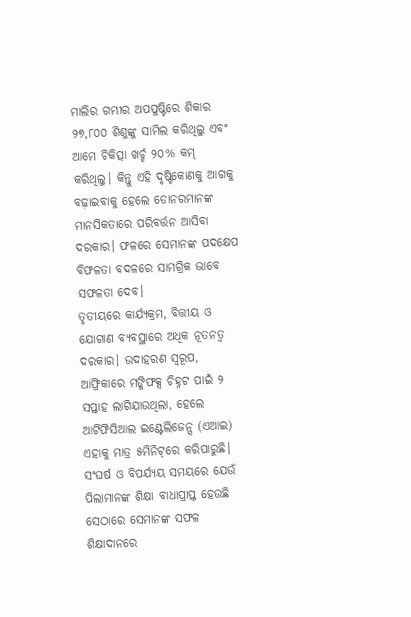ମାଲିର ଗମ୍ଭୀର ଅପପୁଷ୍ଟିରେ ଶିକାର ୨୭,୮୦୦ ଶିଶୁଙ୍କୁ ସାମିଲ କରିଥିଲୁ ଏବଂ ଆମେ ଚିକିତ୍ସା ଖର୍ଚ୍ଚ ୨୦% କମ୍‌ କରିଥିଲୁ। କିନ୍ତୁ ଏହି ଦୃଷ୍ଟିକୋଣକୁ ଆଗକୁ ବଢ଼ାଇବାକୁ ହେଲେ ଡୋନରମାନଙ୍କ ମାନସିକତାରେ ପରିବର୍ତ୍ତନ ଆସିବା ଦରକାର। ଫଳରେ ସେମାନଙ୍କ ପଦକ୍ଷେପ ବିଫଳତା ବଦଳରେ ସାମଗ୍ରିକ ଭାବେ ସଫଳତା ଦେବ।
ତୃତୀୟରେ କାର୍ଯ୍ୟକ୍ରମ, ବିତ୍ତୀୟ ଓ ଯୋଗାଣ ବ୍ୟବସ୍ଥାରେ ଅଧିକ ନୂତନତ୍ୱ ଦରକାର। ଉଦାହରଣ ସ୍ବରୂପ, ଆଫ୍ରିକାରେ ମଙ୍କିଫକ୍ସ ଚିହ୍ନଟ ପାଇଁ ୨ ସପ୍ତାହ ଲାଗିଯାଉଥିଲା, ହେଲେ ଆର୍ଟିଫିସିଆଲ ଇଣ୍ଟେଲିଜେନ୍ସ (ଏଆଇ) ଏହାକୁ ମାତ୍ର ୫ମିନିଟ୍‌ରେ କରିପାରୁଛି। ସଂଘର୍ଷ ଓ ବିପର୍ଯ୍ୟୟ ସମୟରେ ଯେଉଁ ପିଲାମାନଙ୍କ ଶିକ୍ଷା ବାଧାପ୍ରାପ୍ତ ହେଉଛି ସେଠାରେ ସେମାନଙ୍କ ସଫଳ ଶିକ୍ଷାଦାନରେ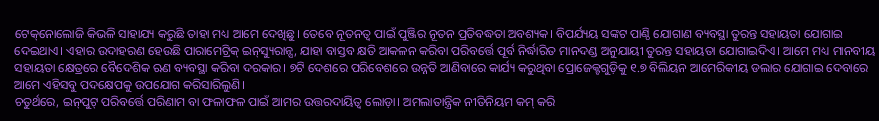ଟେକ୍‌ନୋଲୋଜି କିଭଳି ସାହାଯ୍ୟ କରୁଛି ତାହା ମଧ୍ୟ ଆମେ ଦେଖିଛୁ। ତେବେ ନୂତନତ୍ୱ ପାଇଁ ପୁଞ୍ଜିର ନୂତନ ପ୍ରତିବଦ୍ଧତା ଅବଶ୍ୟକ। ବିପର୍ଯ୍ୟୟ ସଙ୍କଟ ପାଣ୍ଠି ଯୋଗାଣ ବ୍ୟବସ୍ଥା ତୁରନ୍ତ ସହାୟତା ଯୋଗାଇ ଦେଇଥାଏ। ଏହାର ଉଦାହରଣ ହେଉଛି ପାରାମେଟ୍ରିକ୍‌ ଇନ୍‌ସ୍ୟୁରାନ୍ସ, ଯାହା ବାସ୍ତବ କ୍ଷତି ଆକଳନ କରିବା ପରିବର୍ତ୍ତେ ପୂର୍ବ ନିର୍ଦ୍ଧାରିତ ମାନଦଣ୍ଡ ଅନୁଯାୟୀ ତୁରନ୍ତ ସହାୟତା ଯୋଗାଇଦିଏ। ଆମେ ମଧ୍ୟ ମାନବୀୟ ସହାୟତା କ୍ଷେତ୍ରରେ ବୈଦେଶିକ ଋଣ ବ୍ୟବସ୍ଥା କରିବା ଦରକାର। ୭ଟି ଦେଶରେ ପରିବେଶରେ ଉନ୍ନତି ଆଣିବାରେ କାର୍ଯ୍ୟ କରୁଥିବା ପ୍ରୋଜେକ୍ଟଗୁଡ଼ିକୁ ୧.୭ ବିଲିୟନ ଆମେରିକୀୟ ଡଲାର ଯୋଗାଇ ଦେବାରେ ଆମେ ଏହିସବୁ ପଦକ୍ଷେପକୁ ଉପଯୋଗ କରିସାରିଲୁଣି।
ଚତୁର୍ଥରେ, ଇନ୍‌ପୁଟ୍‌ ପରିବର୍ତ୍ତେ ପରିଣାମ ବା ଫଳାଫଳ ପାଇଁ ଆମର ଉତ୍ତରଦାୟିତ୍ୱ ଲୋଡ଼ା। ଅମଲାତାନ୍ତ୍ରିକ ନୀତିନିୟମ କମ୍‌ କରି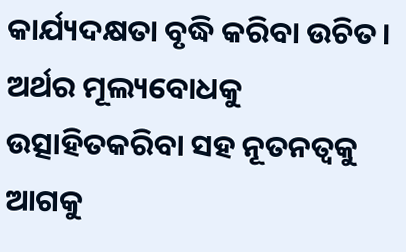କାର୍ଯ୍ୟଦକ୍ଷତା ବୃଦ୍ଧି କରିବା ଉଚିତ। ଅର୍ଥର ମୂଲ୍ୟବୋଧକୁ ଉତ୍ସାହିତକରିବା ସହ ନୂତନତ୍ୱକୁ ଆଗକୁ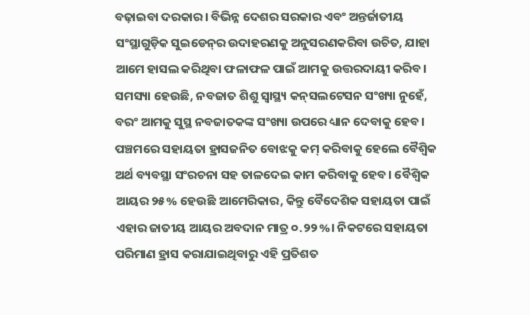ବଢ଼ାଇବା ଦରକାର। ବିଭିନ୍ନ ଦେଶର ସରକାର ଏବଂ ଅନ୍ତର୍ଜାତୀୟ ସଂସ୍ଥାଗୁଡ଼ିକ ସୁଇଡେନ୍‌ର ଉଦାହରଣକୁ ଅନୁସରଣକରିବା ଉଚିତ, ଯାହା ଆମେ ହାସଲ କରିଥିବା ଫଳାଫଳ ପାଇଁ ଆମକୁ ଉତ୍ତରଦାୟୀ କରିବ। ସମସ୍ୟା ହେଉଛି, ନବଜାତ ଶିଶୁ ସ୍ବାସ୍ଥ୍ୟ କନ୍‌ସଲଟେସନ ସଂଖ୍ୟା ନୁହେଁ, ବରଂ ଆମକୁ ସୁସ୍ଥ ନବଜାତକଙ୍କ ସଂଖ୍ୟା ଉପରେ ଧ୍ୟାନ ଦେବାକୁ ହେବ। ପଞ୍ଚମରେ ସହାୟତା ହ୍ରାସଜନିତ ବୋଝକୁ କମ୍‌ କରିବାକୁ ହେଲେ ବୈଶ୍ୱିକ ଅର୍ଥ ବ୍ୟବସ୍ଥା ସଂରଚନା ସହ ତାଳଦେଇ କାମ କରିବାକୁ ହେବ। ବୈଶ୍ୱିକ ଆୟର ୨୫% ହେଉଛି ଆମେରିକାର, କିନ୍ତୁ ବୈଦେଶିକ ସହାୟତା ପାଇଁ ଏହାର ଜାତୀୟ ଆୟର ଅବଦାନ ମାତ୍ର ୦.୨୨%। ନିକଟରେ ସହାୟତା ପରିମାଣ ହ୍ରାସ କରାଯାଇଥିବାରୁ ଏହି ପ୍ରତିଶତ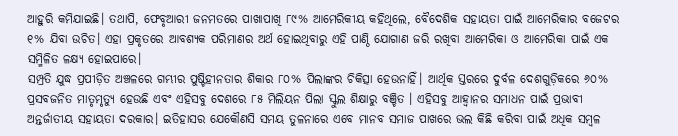ଆହୁରି କମିଯାଇଛି। ତଥାପି, ଫେବୃଆରୀ ଜନମତରେ ପାଖାପାଖି ୮୯% ଆମେରିକୀୟ କହିଥିଲେ, ବୈଦେଶିକ ସହାୟତା ପାଇଁ ଆମେରିକାର ବଜେଟର ୧% ଯିବା ଉଚିତ। ଏହା ପ୍ରକୃତରେ ଆବଶ୍ୟକ ପରିମାଣର ଅର୍ଥ ହୋଇଥିବାରୁ ଏହି ପାଣ୍ଠି ଯୋଗାଣ ଜରି ରଖିବା ଆମେରିକା ଓ ଆମେରିକା ପାଇଁ ଏକ ସମ୍ମିଳିତ ଳକ୍ଷ୍ୟ ହୋଇପାରେ।
ସମ୍ପ୍ରତି ଯୁଦ୍ଧ ପ୍ରପୀଡ଼ିତ ଅଞ୍ଚଳରେ ଗମ୍ଭୀର ପୁଷ୍ଟିହୀନତାର ଶିକାର ୮୦% ପିଲାଙ୍କର ଚିକିତ୍ସା ହେଉନାହିଁ। ଆର୍ଥିକ ସ୍ତରରେ ଦୁର୍ବଳ ଦେଶଗୁଡ଼ିକରେ ୬୦% ପ୍ରସବଜନିତ ମାତୃମୃତ୍ୟୁ ହେଉଛି ଏବଂ ଏହିସବୁ ଦେଶରେ ୮୫ ମିଲିୟନ ପିଲା ସ୍କୁଲ ଶିକ୍ଷାରୁ ବଞ୍ଚିତ । ଏହିସବୁ ଆହ୍ବାନର ସମାଧନ ପାଇଁ ପ୍ରଭାବୀ ଅନ୍ତର୍ଜାତୀୟ ସହାୟତା ଦରକାର। ଇତିହାସର ଯେକୌଣସି ସମୟ ତୁଳନାରେ ଏବେ ମାନବ ସମାଜ ପାଖରେ ଭଲ କିଛି କରିବା ପାଇଁ ଅଧିକ ସମ୍ବଳ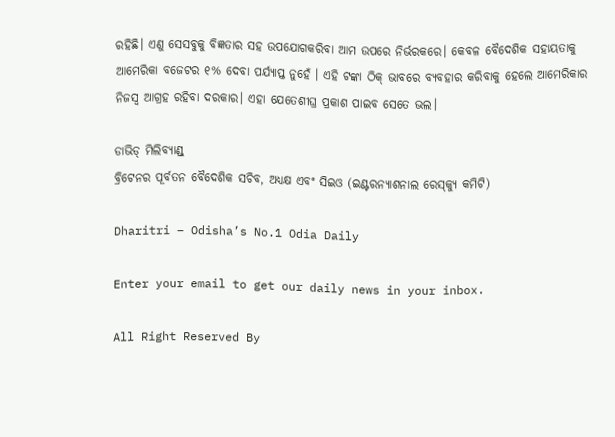ରହିଛି। ଏଣୁ ସେସବୁକୁ ବିଜ୍ଞତାର ସହ ଉପଯୋଗକରିବା ଆମ ଉପରେ ନିର୍ଭରକରେ। କେବଳ ବୈଦେଶିକ ସହାୟତାକୁ ଆମେରିକା ବଜେଟର ୧% ଦେବା ପର୍ଯ୍ୟାପ୍ତ ନୁହେଁ । ଏହି ଟଙ୍କା ଠିକ୍‌ ଭାବରେ ବ୍ୟବହାର କରିବାକୁ ହେଲେ ଆମେରିକାର ନିଜସ୍ବ ଆଗ୍ରହ ରହିବା ଦରକାର। ଏହା ଯେତେଶୀଘ୍ର ପ୍ରକାଶ ପାଇବ ସେତେ ଭଲ।

ଡାଭିଡ୍‌ ମିଲିବ୍ୟାଣ୍ଡ୍‌
ବ୍ରିଟେନର ପୂର୍ବତନ ବୈଦେଶିକ ସଚିବ, ଅଧ୍ୟକ୍ଷ ଏବଂ ସିଇଓ (ଇଣ୍ଟରନ୍ୟାଶନାଲ ରେସ୍‌କ୍ୟୁ କମିଟି)

Dharitri – Odisha’s No.1 Odia Daily

Enter your email to get our daily news in your inbox.

All Right Reserved By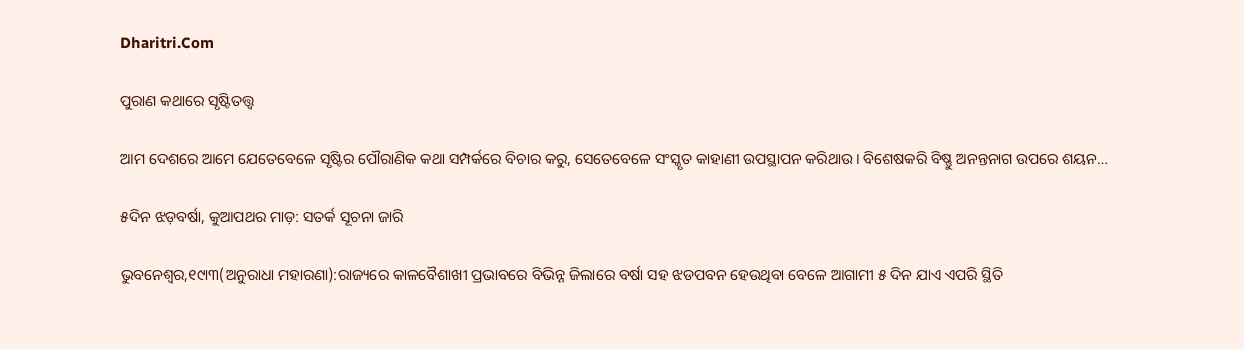Dharitri.Com

ପୁରାଣ କଥାରେ ସୃଷ୍ଟିତତ୍ତ୍ୱ

ଆମ ଦେଶରେ ଆମେ ଯେତେବେଳେ ସୃଷ୍ଟିର ପୌରାଣିକ କଥା ସମ୍ପର୍କରେ ବିଚାର କରୁ, ସେତେବେଳେ ସଂସ୍କୃତ କାହାଣୀ ଉପସ୍ଥାପନ କରିଥାଉ। ବିଶେଷକରି ବିଷ୍ଣୁ ଅନନ୍ତନାଗ ଉପରେ ଶୟନ…

୫ଦିନ ଝଡ଼ବର୍ଷା, କୁଆପଥର ମାଡ଼: ସତର୍କ ସୂଚନା ଜାରି

ଭୁବନେଶ୍ୱର,୧୯ା୩(ଅନୁରାଧା ମହାରଣା):ରାଜ୍ୟରେ କାଳବୈଶାଖୀ ପ୍ରଭାବରେ ବିଭିନ୍ନ ଜିଲାରେ ବର୍ଷା ସହ ଝଡପବନ ହେଉଥିବା ବେଳେ ଆଗାମୀ ୫ ଦିନ ଯାଏ ଏପରି ସ୍ଥିତି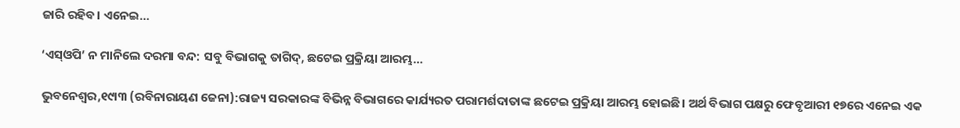ଜାରି ରହିବ। ଏନେଇ…

‘ଏସ୍‌ଓପି’ ନ ମାନିଲେ ଦରମା ବନ୍ଦ: ସବୁ ବିଭାଗକୁ ତାଗିଦ୍‌, ଛଟେଇ ପ୍ରକ୍ରିୟା ଆରମ୍ଭ…

ଭୁବନେଶ୍ୱର,୧୯ା୩ (ରବିନାରାୟଣ ଜେନା):ରାଜ୍ୟ ସରକାରଙ୍କ ବିଭିନ୍ନ ବିଭାଗରେ କାର୍ଯ୍ୟରତ ପରାମର୍ଶଦାତାଙ୍କ ଛଟେଇ ପ୍ରକ୍ରିୟା ଆରମ୍ଭ ହୋଇଛି। ଅର୍ଥ ବିଭାଗ ପକ୍ଷରୁ ଫେବୃଆରୀ ୧୭ରେ ଏନେଇ ଏକ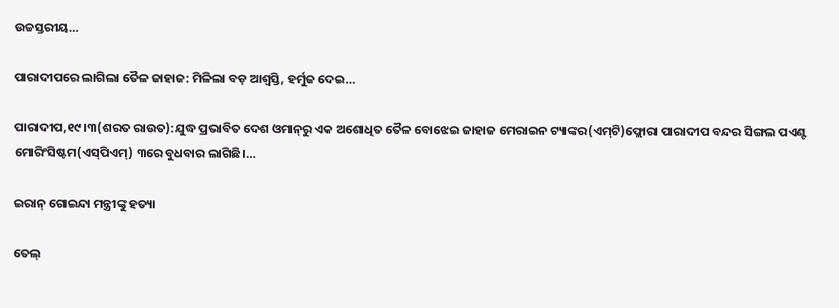ଉଚ୍ଚସ୍ତରୀୟ…

ପାରାଦୀପରେ ଲାଗିଲା ତୈଳ ଜାହାଜ: ମିଳିଲା ବଡ଼ ଆଶ୍ୱସ୍ତି, ହର୍ମୁଜ ଦେଇ…

ପାରାଦୀପ,୧୯।୩(ଶରତ ରାଉତ):ଯୁଦ୍ଧ ପ୍ରଭାବିତ ଦେଶ ଓମାନ୍‌ରୁ ଏକ ଅଶୋଧିତ ତୈଳ ବୋଝେଇ ଜାହାଜ ମେରାଇନ ଟ୍ୟାଙ୍କର(ଏମ୍‌ଟି)ଫ୍ଲୋରା ପାରାଦୀପ ବନ୍ଦର ସିଙ୍ଗଲ ପଏଣ୍ଟ ମୋରିଂସିଷ୍ଟମ(ଏସ୍‌ପିଏମ୍‌) ୩ରେ ବୁଧବାର ଲାଗିଛି।…

ଇରାନ୍‌ ଗୋଇନ୍ଦା ମନ୍ତ୍ରୀଙ୍କୁ ହତ୍ୟା

ତେଲ୍‌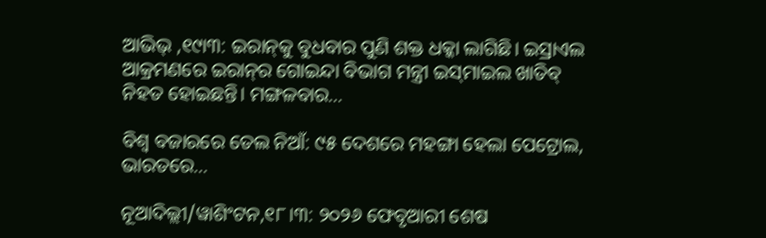ଆଭିଭ୍‌ ,୧୯ା୩: ଇରାନ୍‌କୁ ବୁଧବାର ପୁଣି ଶକ୍ତ ଧକ୍କା ଲାଗିଛି। ଇସ୍ରାଏଲ ଆକ୍ରମଣରେ ଇରାନ୍‌ର ଗୋଇନ୍ଦା ବିଭାଗ ମନ୍ତ୍ରୀ ଇସ୍‌ମାଇଲ ଖାତିବ୍‌ ନିହତ ହୋଇଛନ୍ତି। ମଙ୍ଗଳବାର…

ବିଶ୍ୱ ବଜାରରେ ତେଲ ନିଆଁ: ୯୫ ଦେଶରେ ମହଙ୍ଗା ହେଲା ପେଟ୍ରୋଲ, ଭାରତରେ…

ନୂଆଦିଲ୍ଲୀ/ୱାଶିଂଟନ,୧୮।୩: ୨୦୨୬ ଫେବୃଆରୀ ଶେଷ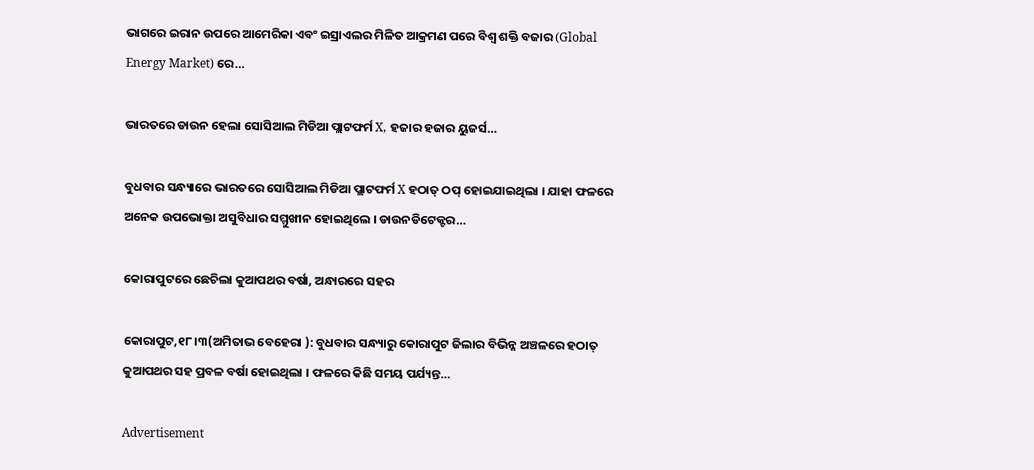ଭାଗରେ ଇରାନ ଉପରେ ଆମେରିକା ଏବଂ ଇସ୍ରାଏଲର ମିଳିତ ଆକ୍ରମଣ ପରେ ବିଶ୍ୱ ଶକ୍ତି ବଜାର (Global Energy Market) ରେ…

ଭାରତରେ ଡାଉନ ହେଲା ସୋସିଆଲ ମିଡିଆ ପ୍ଲାଟଫର୍ମ X, ହଜାର ହଜାର ୟୁଜର୍ସ…

ବୁଧବାର ସନ୍ଧ୍ୟାରେ ଭାରତରେ ସୋସିଆଲ ମିଡିଆ ପ୍ଲାଟଫର୍ମ X ହଠାତ୍ ଠପ୍ ହୋଇଯାଇଥିଲା । ଯାହା ଫଳରେ ଅନେକ ଉପଭୋକ୍ତା ଅସୁବିଧାର ସମ୍ମୁଖୀନ ହୋଇଥିଲେ । ଡାଉନଡିଟେକ୍ଟର…

କୋରାପୁଟରେ ଛେଚିଲା କୁଆପଥର ବର୍ଷା, ଅନ୍ଧାରରେ ସହର

କୋରାପୁଟ,୧୮।୩(ଅମିତାଭ ବେହେରା ): ବୁଧବାର ସନ୍ଧ୍ୟାରୁ କୋରାପୁଟ ଜିଲାର ବିଭିନ୍ନ ଅଞ୍ଚଳରେ ହଠାତ୍ କୁଆପଥର ସହ ପ୍ରବଳ ବର୍ଷା ହୋଇଥିଲା । ଫଳରେ କିଛି ସମୟ ପର୍ଯ୍ୟନ୍ତ…

Advertisement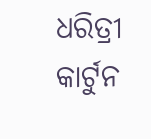ଧରିତ୍ରୀ କାର୍ଟୁନ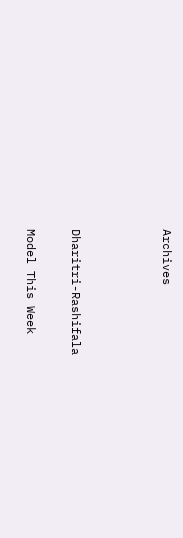Archives



Dharitri-Rashifala

Model This Week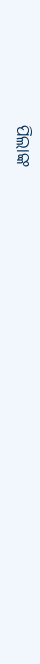ପିଲାଙ୍କ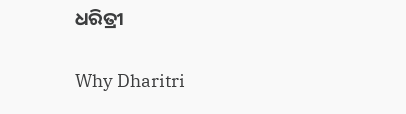ଧରିତ୍ରୀ

Why Dharitri